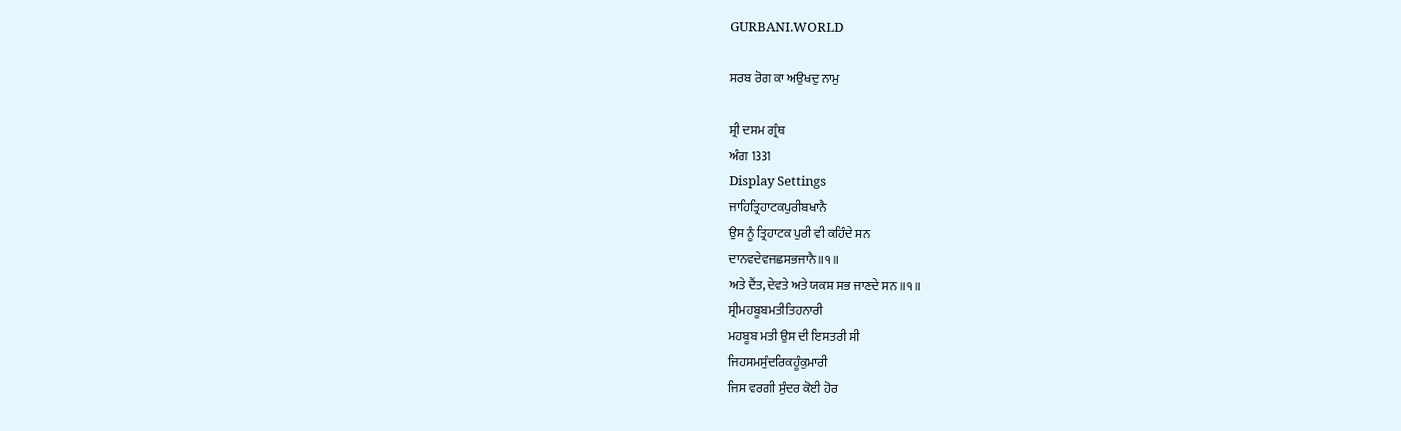GURBANI.WORLD

ਸਰਬ ਰੋਗ ਕਾ ਅਉਖਦੁ ਨਾਮੁ

ਸ਼੍ਰੀ ਦਸਮ ਗ੍ਰੰਥ
ਅੰਗ 1331
Display Settings
ਜਾਹਿਤ੍ਰਿਹਾਟਕਪੁਰੀਬਖਾਨੈ
ਉਸ ਨੂੰ ਤ੍ਰਿਹਾਟਕ ਪੁਰੀ ਵੀ ਕਹਿੰਦੇ ਸਨ
ਦਾਨਵਦੇਵਜਛਸਭਜਾਨੈ॥੧॥
ਅਤੇ ਦੈਂਤ, ਦੇਵਤੇ ਅਤੇ ਯਕਸ਼ ਸਭ ਜਾਣਦੇ ਸਨ ॥੧॥
ਸ੍ਰੀਮਹਬੂਬਮਤੀਤਿਹਨਾਰੀ
ਮਹਬੂਬ ਮਤੀ ਉਸ ਦੀ ਇਸਤਰੀ ਸੀ
ਜਿਹਸਮਸੁੰਦਰਿਕਹੂੰਕੁਮਾਰੀ
ਜਿਸ ਵਰਗੀ ਸੁੰਦਰ ਕੋਈ ਹੋਰ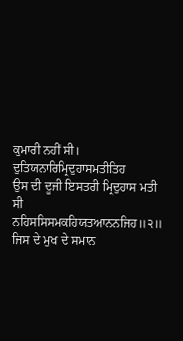ਕੁਮਾਰੀ ਨਹੀਂ ਸੀ।
ਦੁਤਿਯਨਾਰਿਮ੍ਰਿਦੁਹਾਸਮਤੀਤਿਹ
ਉਸ ਦੀ ਦੂਜੀ ਇਸਤਰੀ ਮ੍ਰਿਦੁਹਾਸ ਮਤੀ ਸੀ
ਨਹਿਸਸਿਸਮਕਹਿਯਤਆਨਨਜਿਹ॥੨॥
ਜਿਸ ਦੇ ਮੁਖ ਦੇ ਸਮਾਨ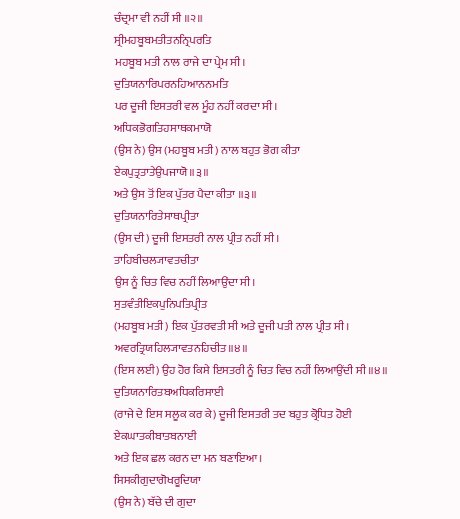ਚੰਦ੍ਰਮਾ ਵੀ ਨਹੀਂ ਸੀ ॥੨॥
ਸ੍ਰੀਮਹਬੂਬਮਤੀਤਨਨ੍ਰਿਪਰਤਿ
ਮਹਬੂਬ ਮਤੀ ਨਾਲ ਰਾਜੇ ਦਾ ਪ੍ਰੇਮ ਸੀ।
ਦੁਤਿਯਨਾਰਿਪਰਨਹਿਆਨਨਮਤਿ
ਪਰ ਦੂਜੀ ਇਸਤਰੀ ਵਲ ਮੂੰਹ ਨਹੀਂ ਕਰਦਾ ਸੀ।
ਅਧਿਕਭੋਗਤਿਹਸਾਥਕਮਾਯੋ
(ਉਸ ਨੇ) ਉਸ (ਮਹਬੂਬ ਮਤੀ) ਨਾਲ ਬਹੁਤ ਭੋਗ ਕੀਤਾ
ਏਕਪੁਤ੍ਰਤਾਤੇਉਪਜਾਯੋ॥੩॥
ਅਤੇ ਉਸ ਤੋਂ ਇਕ ਪੁੱਤਰ ਪੈਦਾ ਕੀਤਾ ॥੩॥
ਦੁਤਿਯਨਾਰਿਤੇਸਾਥਪ੍ਰੀਤਾ
(ਉਸ ਦੀ) ਦੂਜੀ ਇਸਤਰੀ ਨਾਲ ਪ੍ਰੀਤ ਨਹੀਂ ਸੀ।
ਤਾਹਿਬੀਚਲ੍ਯਾਵਤਚੀਤਾ
ਉਸ ਨੂੰ ਚਿਤ ਵਿਚ ਨਹੀਂ ਲਿਆਉਂਦਾ ਸੀ।
ਸੁਤਵੰਤੀਇਕਪੁਨਿਪਤਿਪ੍ਰੀਤ
(ਮਹਬੂਬ ਮਤੀ) ਇਕ ਪੁੱਤਰਵਤੀ ਸੀ ਅਤੇ ਦੂਜੀ ਪਤੀ ਨਾਲ ਪ੍ਰੀਤ ਸੀ।
ਅਵਰਤ੍ਰਿਯਹਿਲ੍ਯਾਵਤਨਹਿਚੀਤ॥੪॥
(ਇਸ ਲਈ) ਉਹ ਹੋਰ ਕਿਸੇ ਇਸਤਰੀ ਨੂੰ ਚਿਤ ਵਿਚ ਨਹੀਂ ਲਿਆਉਂਦੀ ਸੀ ॥੪॥
ਦੁਤਿਯਨਾਰਿਤਬਅਧਿਕਰਿਸਾਈ
(ਰਾਜੇ ਦੇ ਇਸ ਸਲੂਕ ਕਰ ਕੇ) ਦੂਜੀ ਇਸਤਰੀ ਤਦ ਬਹੁਤ ਕ੍ਰੋਧਿਤ ਹੋਈ
ਏਕਘਾਤਕੀਬਾਤਬਨਾਈ
ਅਤੇ ਇਕ ਛਲ ਕਰਨ ਦਾ ਮਨ ਬਣਾਇਆ।
ਸਿਸਕੀਗੁਦਾਗੋਖਰੂਦਿਯਾ
(ਉਸ ਨੇ) ਬੱਚੇ ਦੀ ਗੁਦਾ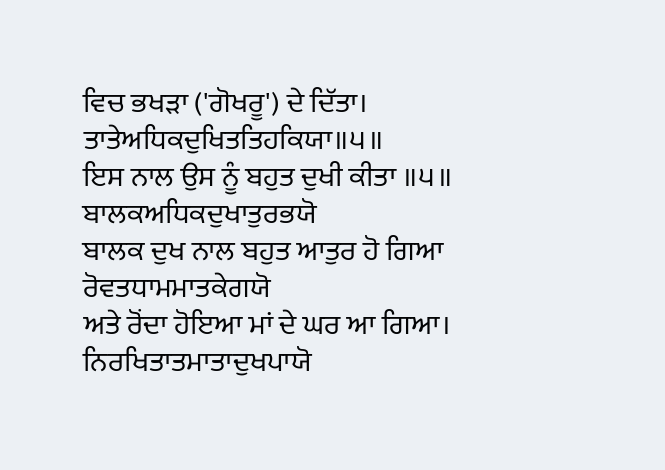ਵਿਚ ਭਖੜਾ ('ਗੋਖਰੂ') ਦੇ ਦਿੱਤਾ।
ਤਾਤੇਅਧਿਕਦੁਖਿਤਤਿਹਕਿਯਾ॥੫॥
ਇਸ ਨਾਲ ਉਸ ਨੂੰ ਬਹੁਤ ਦੁਖੀ ਕੀਤਾ ॥੫॥
ਬਾਲਕਅਧਿਕਦੁਖਾਤੁਰਭਯੋ
ਬਾਲਕ ਦੁਖ ਨਾਲ ਬਹੁਤ ਆਤੁਰ ਹੋ ਗਿਆ
ਰੋਵਤਧਾਮਮਾਤਕੇਗਯੋ
ਅਤੇ ਰੋਂਦਾ ਹੋਇਆ ਮਾਂ ਦੇ ਘਰ ਆ ਗਿਆ।
ਨਿਰਖਿਤਾਤਮਾਤਾਦੁਖਪਾਯੋ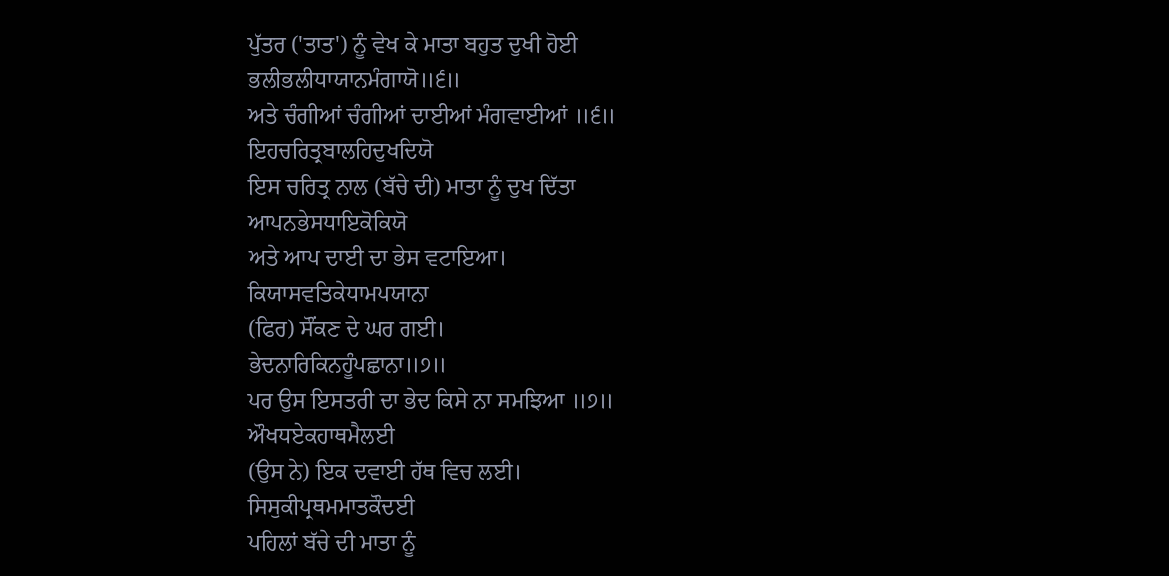ਪੁੱਤਰ ('ਤਾਤ') ਨੂੰ ਵੇਖ ਕੇ ਮਾਤਾ ਬਹੁਤ ਦੁਖੀ ਹੋਈ
ਭਲੀਭਲੀਧਾਯਾਨਮੰਗਾਯੋ॥੬॥
ਅਤੇ ਚੰਗੀਆਂ ਚੰਗੀਆਂ ਦਾਈਆਂ ਮੰਗਵਾਈਆਂ ॥੬॥
ਇਹਚਰਿਤ੍ਰਬਾਲਹਿਦੁਖਦਿਯੋ
ਇਸ ਚਰਿਤ੍ਰ ਨਾਲ (ਬੱਚੇ ਦੀ) ਮਾਤਾ ਨੂੰ ਦੁਖ ਦਿੱਤਾ
ਆਪਨਭੇਸਧਾਇਕੋਕਿਯੋ
ਅਤੇ ਆਪ ਦਾਈ ਦਾ ਭੇਸ ਵਟਾਇਆ।
ਕਿਯਾਸਵਤਿਕੇਧਾਮਪਯਾਨਾ
(ਫਿਰ) ਸੌਂਕਣ ਦੇ ਘਰ ਗਈ।
ਭੇਦਨਾਰਿਕਿਨਹੂੰਪਛਾਨਾ॥੭॥
ਪਰ ਉਸ ਇਸਤਰੀ ਦਾ ਭੇਦ ਕਿਸੇ ਨਾ ਸਮਝਿਆ ॥੭॥
ਔਖਧਏਕਹਾਥਮੈਲਈ
(ਉਸ ਨੇ) ਇਕ ਦਵਾਈ ਹੱਥ ਵਿਚ ਲਈ।
ਸਿਸੁਕੀਪ੍ਰਥਮਮਾਤਕੌਦਈ
ਪਹਿਲਾਂ ਬੱਚੇ ਦੀ ਮਾਤਾ ਨੂੰ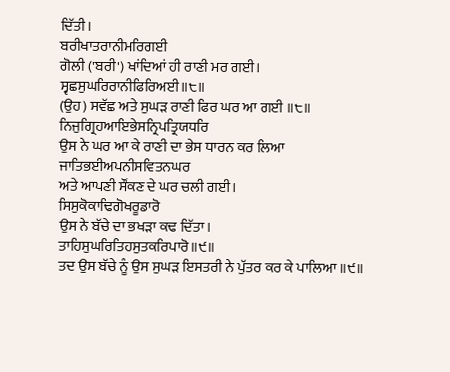ਦਿੱਤੀ।
ਬਰੀਖਾਤਰਾਨੀਮਰਿਗਈ
ਗੋਲੀ ('ਬਰੀ') ਖਾਂਦਿਆਂ ਹੀ ਰਾਣੀ ਮਰ ਗਈ।
ਸ੍ਵਛਸੁਘਰਿਰਾਨੀਫਿਰਿਅਈ॥੮॥
(ਉਹ) ਸਵੱਛ ਅਤੇ ਸੁਘੜ ਰਾਣੀ ਫਿਰ ਘਰ ਆ ਗਈ ॥੮॥
ਨਿਜੁਗ੍ਰਿਹਆਇਭੇਸਨ੍ਰਿਪਤ੍ਰਿਯਧਰਿ
ਉਸ ਨੇ ਘਰ ਆ ਕੇ ਰਾਣੀ ਦਾ ਭੇਸ ਧਾਰਨ ਕਰ ਲਿਆ
ਜਾਤਿਭਈਅਪਨੀਸਵਿਤਨਘਰ
ਅਤੇ ਆਪਣੀ ਸੌਂਕਣ ਦੇ ਘਰ ਚਲੀ ਗਈ।
ਸਿਸੁਕੋਕਾਢਿਗੋਖਰੂਡਾਰੋ
ਉਸ ਨੇ ਬੱਚੇ ਦਾ ਭਖੜਾ ਕਢ ਦਿੱਤਾ।
ਤਾਹਿਸੁਘਰਿਤਿਹਸੁਤਕਰਿਪਾਰੋ॥੯॥
ਤਦ ਉਸ ਬੱਚੇ ਨੂੰ ਉਸ ਸੁਘੜ ਇਸਤਰੀ ਨੇ ਪੁੱਤਰ ਕਰ ਕੇ ਪਾਲਿਆ ॥੯॥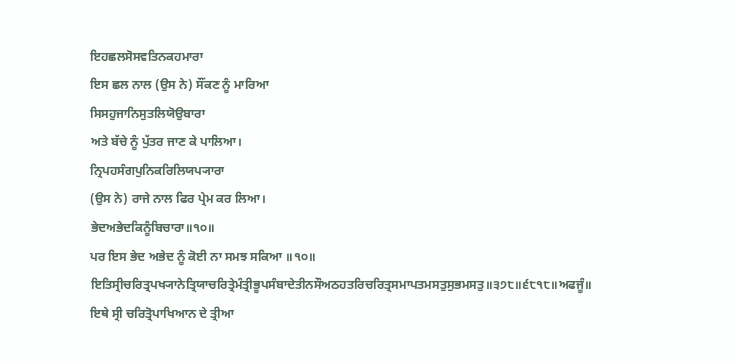ਇਹਛਲਸੋਸਵਤਿਨਕਹਮਾਰਾ
ਇਸ ਛਲ ਨਾਲ (ਉਸ ਨੇ) ਸੌਂਕਣ ਨੂੰ ਮਾਰਿਆ
ਸਿਸਹੁਜਾਨਿਸੁਤਲਿਯੋਉਬਾਰਾ
ਅਤੇ ਬੱਚੇ ਨੂੰ ਪੁੱਤਰ ਜਾਣ ਕੇ ਪਾਲਿਆ।
ਨ੍ਰਿਪਹਸੰਗਪੁਨਿਕਰਿਲਿਯਪ੍ਯਾਰਾ
(ਉਸ ਨੇ) ਰਾਜੇ ਨਾਲ ਫਿਰ ਪ੍ਰੇਮ ਕਰ ਲਿਆ।
ਭੇਦਅਭੇਦਕਿਨੂੰਬਿਚਾਰਾ॥੧੦॥
ਪਰ ਇਸ ਭੇਦ ਅਭੇਦ ਨੂੰ ਕੋਈ ਨਾ ਸਮਝ ਸਕਿਆ ॥੧੦॥
ਇਤਿਸ੍ਰੀਚਰਿਤ੍ਰਪਖ੍ਯਾਨੇਤ੍ਰਿਯਾਚਰਿਤ੍ਰੇਮੰਤ੍ਰੀਭੂਪਸੰਬਾਦੇਤੀਨਸੌਅਠਹਤਰਿਚਰਿਤ੍ਰਸਮਾਪਤਮਸਤੁਸੁਭਮਸਤੁ॥੩੭੮॥੬੮੧੮॥ਅਫਜੂੰ॥
ਇਥੇ ਸ੍ਰੀ ਚਰਿਤ੍ਰੋਪਾਖਿਆਨ ਦੇ ਤ੍ਰੀਆ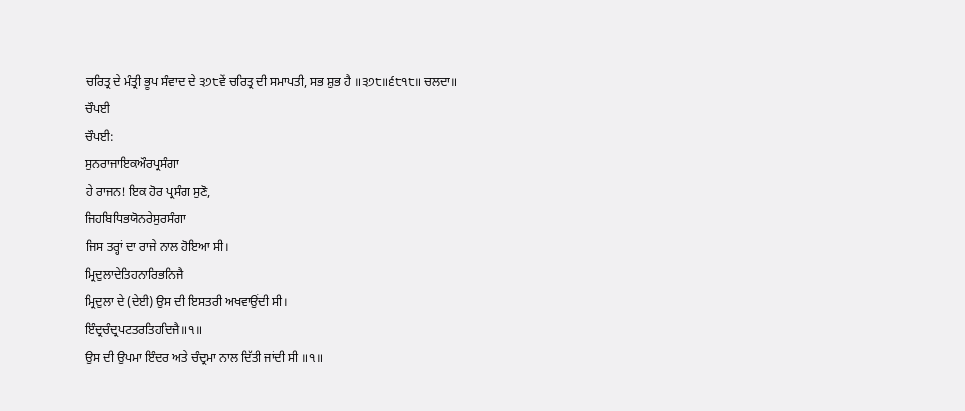ਚਰਿਤ੍ਰ ਦੇ ਮੰਤ੍ਰੀ ਭੂਪ ਸੰਵਾਦ ਦੇ ੩੭੮ਵੇਂ ਚਰਿਤ੍ਰ ਦੀ ਸਮਾਪਤੀ, ਸਭ ਸ਼ੁਭ ਹੈ ॥੩੭੮॥੬੮੧੮॥ ਚਲਦਾ॥
ਚੌਪਈ
ਚੌਪਈ:
ਸੁਨਰਾਜਾਇਕਔਰਪ੍ਰਸੰਗਾ
ਹੇ ਰਾਜਨ! ਇਕ ਹੋਰ ਪ੍ਰਸੰਗ ਸੁਣੋ,
ਜਿਹਬਿਧਿਭਯੋਨਰੇਸੁਰਸੰਗਾ
ਜਿਸ ਤਰ੍ਹਾਂ ਦਾ ਰਾਜੇ ਨਾਲ ਹੋਇਆ ਸੀ।
ਮ੍ਰਿਦੁਲਾਦੇਤਿਹਨਾਰਿਭਨਿਜੈ
ਮ੍ਰਿਦੁਲਾ ਦੇ (ਦੇਈ) ਉਸ ਦੀ ਇਸਤਰੀ ਅਖਵਾਉਂਦੀ ਸੀ।
ਇੰਦ੍ਰਚੰਦ੍ਰਪਟਤਰਤਿਹਦਿਜੈ॥੧॥
ਉਸ ਦੀ ਉਪਮਾ ਇੰਦਰ ਅਤੇ ਚੰਦ੍ਰਮਾ ਨਾਲ ਦਿੱਤੀ ਜਾਂਦੀ ਸੀ ॥੧॥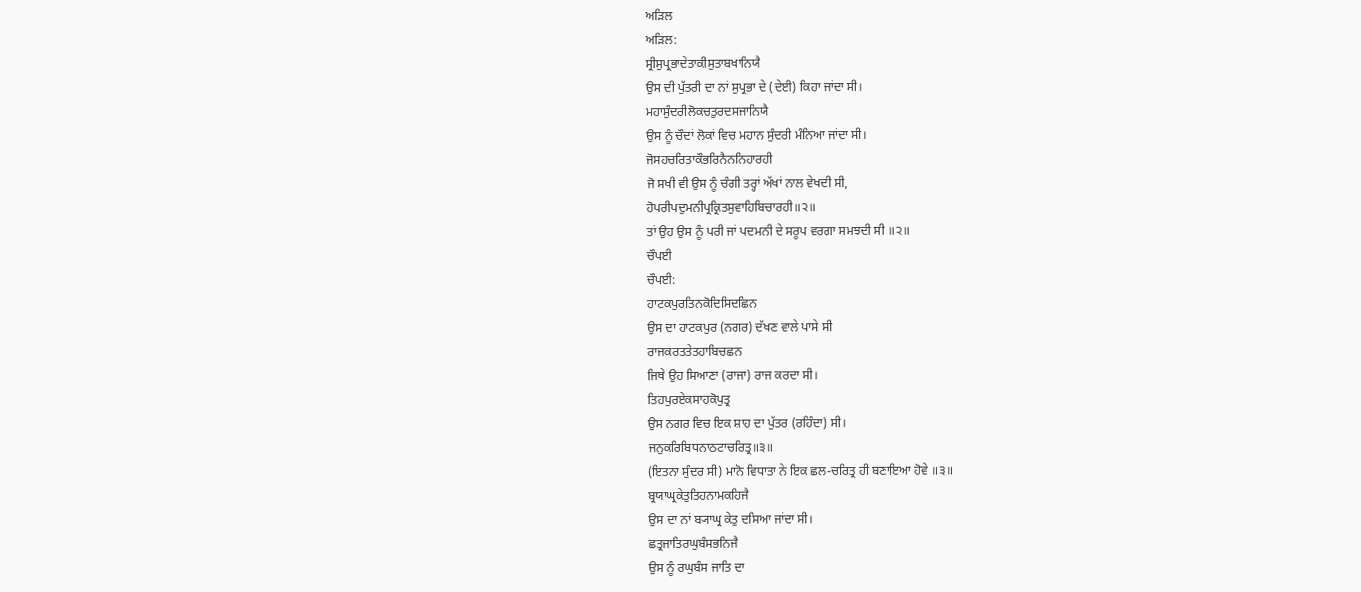ਅੜਿਲ
ਅੜਿਲ:
ਸ੍ਰੀਸੁਪ੍ਰਭਾਦੇਤਾਕੀਸੁਤਾਬਖਾਨਿਯੈ
ਉਸ ਦੀ ਪੁੱਤਰੀ ਦਾ ਨਾਂ ਸੁਪ੍ਰਭਾ ਦੇ (ਦੇਈ) ਕਿਹਾ ਜਾਂਦਾ ਸੀ।
ਮਹਾਸੁੰਦਰੀਲੋਕਚਤੁਰਦਸਜਾਨਿਯੈ
ਉਸ ਨੂੰ ਚੌਦਾਂ ਲੋਕਾਂ ਵਿਚ ਮਹਾਨ ਸੁੰਦਰੀ ਮੰਨਿਆ ਜਾਂਦਾ ਸੀ।
ਜੋਸਹਚਰਿਤਾਕੌਭਰਿਨੈਨਨਿਹਾਰਹੀ
ਜੋ ਸਖੀ ਵੀ ਉਸ ਨੂੰ ਚੰਗੀ ਤਰ੍ਹਾਂ ਅੱਖਾਂ ਨਾਲ ਵੇਖਦੀ ਸੀ,
ਹੋਪਰੀਪਦੁਮਨੀਪ੍ਰਕ੍ਰਿਤਸੁਵਾਹਿਬਿਚਾਰਹੀ॥੨॥
ਤਾਂ ਉਹ ਉਸ ਨੂੰ ਪਰੀ ਜਾਂ ਪਦਮਨੀ ਦੇ ਸਰੂਪ ਵਰਗਾ ਸਮਝਦੀ ਸੀ ॥੨॥
ਚੌਪਈ
ਚੌਪਈ:
ਹਾਟਕਪੁਰਤਿਨਕੋਦਿਸਿਦਛਿਨ
ਉਸ ਦਾ ਹਾਟਕਪੁਰ (ਨਗਰ) ਦੱਖਣ ਵਾਲੇ ਪਾਸੇ ਸੀ
ਰਾਜਕਰਤਤੇਤਹਾਬਿਚਛਨ
ਜਿਥੇ ਉਹ ਸਿਆਣਾ (ਰਾਜਾ) ਰਾਜ ਕਰਦਾ ਸੀ।
ਤਿਹਪੁਰਏਕਸਾਹਕੋਪੁਤ੍ਰ
ਉਸ ਨਗਰ ਵਿਚ ਇਕ ਸ਼ਾਹ ਦਾ ਪੁੱਤਰ (ਰਹਿੰਦਾ) ਸੀ।
ਜਨੁਕਰਿਬਿਧਨਾਠਟਾਚਰਿਤ੍ਰ॥੩॥
(ਇਤਨਾ ਸੁੰਦਰ ਸੀ) ਮਾਨੋ ਵਿਧਾਤਾ ਨੇ ਇਕ ਛਲ-ਚਰਿਤ੍ਰ ਹੀ ਬਣਾਇਆ ਹੋਵੇ ॥੩॥
ਬ੍ਰਯਾਘ੍ਰਕੇਤੁਤਿਹਨਾਮਕਹਿਜੈ
ਉਸ ਦਾ ਨਾਂ ਬ੍ਯਾਘ੍ਰ ਕੇਤੁ ਦਸਿਆ ਜਾਂਦਾ ਸੀ।
ਛਤ੍ਰਜਾਤਿਰਘੁਬੰਸਭਨਿਜੈ
ਉਸ ਨੂੰ ਰਘੁਬੰਸ ਜਾਤਿ ਦਾ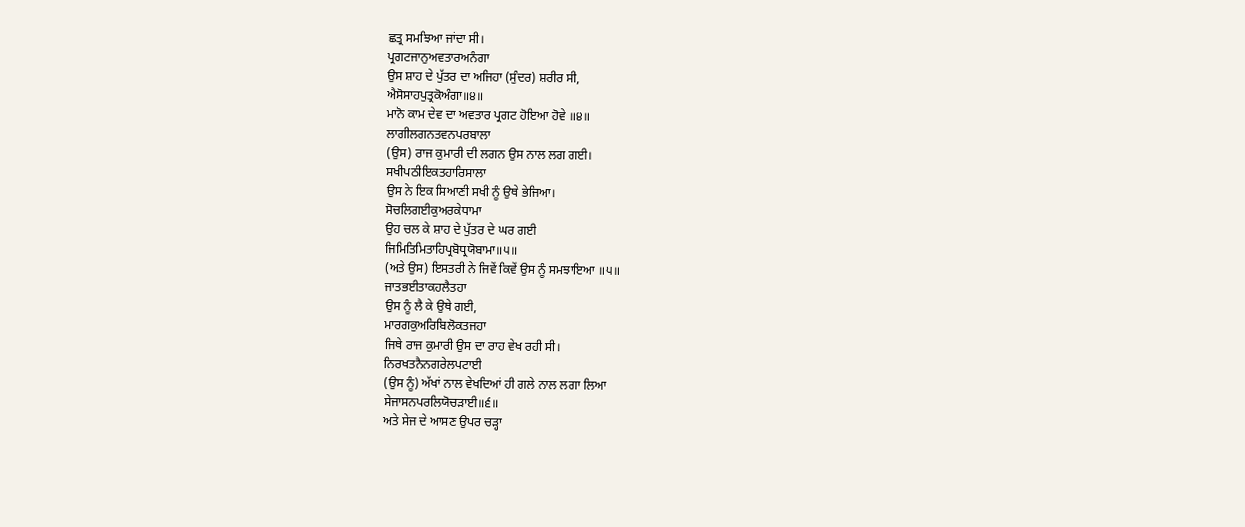ਛਤ੍ਰ ਸਮਝਿਆ ਜਾਂਦਾ ਸੀ।
ਪ੍ਰਗਟਜਾਨੁਅਵਤਾਰਅਨੰਗਾ
ਉਸ ਸ਼ਾਹ ਦੇ ਪੁੱਤਰ ਦਾ ਅਜਿਹਾ (ਸੁੰਦਰ) ਸ਼ਰੀਰ ਸੀ,
ਐਸੋਸਾਹਪੁਤ੍ਰਕੋਅੰਗਾ॥੪॥
ਮਾਨੋ ਕਾਮ ਦੇਵ ਦਾ ਅਵਤਾਰ ਪ੍ਰਗਟ ਹੋਇਆ ਹੋਵੇ ॥੪॥
ਲਾਗੀਲਗਨਤਵਨਪਰਬਾਲਾ
(ਉਸ) ਰਾਜ ਕੁਮਾਰੀ ਦੀ ਲਗਨ ਉਸ ਨਾਲ ਲਗ ਗਈ।
ਸਖੀਪਠੀਇਕਤਹਾਰਿਸਾਲਾ
ਉਸ ਨੇ ਇਕ ਸਿਆਣੀ ਸਖੀ ਨੂੰ ਉਥੇ ਭੇਜਿਆ।
ਸੋਚਲਿਗਈਕੁਅਰਕੇਧਾਮਾ
ਉਹ ਚਲ ਕੇ ਸ਼ਾਹ ਦੇ ਪੁੱਤਰ ਦੇ ਘਰ ਗਈ
ਜਿਮਿਤਿਮਿਤਾਹਿਪ੍ਰਬੋਧ੍ਰਯੋਬਾਮਾ॥੫॥
(ਅਤੇ ਉਸ) ਇਸਤਰੀ ਨੇ ਜਿਵੇਂ ਕਿਵੇਂ ਉਸ ਨੂੰ ਸਮਝਾਇਆ ॥੫॥
ਜਾਤਭਈਤਾਕਹਲੈਤਹਾ
ਉਸ ਨੂੰ ਲੈ ਕੇ ਉਥੇ ਗਈ,
ਮਾਰਗਕੁਅਰਿਬਿਲੋਕਤਜਹਾ
ਜਿਥੇ ਰਾਜ ਕੁਮਾਰੀ ਉਸ ਦਾ ਰਾਹ ਵੇਖ ਰਹੀ ਸੀ।
ਨਿਰਖਤਨੈਨਗਰੇਲਪਟਾਈ
(ਉਸ ਨੂੰ) ਅੱਖਾਂ ਨਾਲ ਵੇਖਦਿਆਂ ਹੀ ਗਲੇ ਨਾਲ ਲਗਾ ਲਿਆ
ਸੇਜਾਸਨਪਰਲਿਯੋਚੜਾਈ॥੬॥
ਅਤੇ ਸੇਜ ਦੇ ਆਸਣ ਉਪਰ ਚੜ੍ਹਾ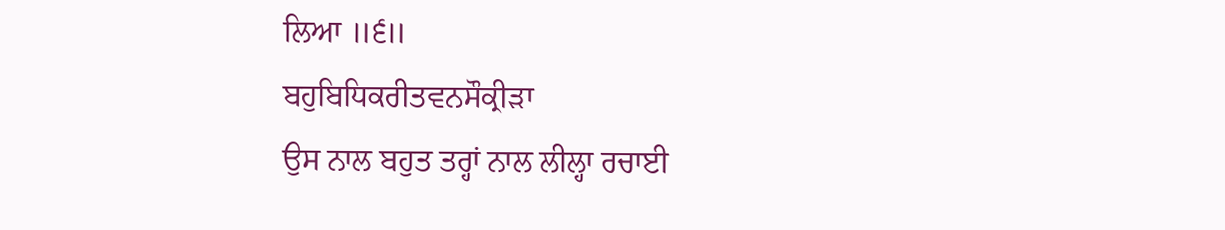ਲਿਆ ॥੬॥
ਬਹੁਬਿਧਿਕਰੀਤਵਨਸੌਕ੍ਰੀੜਾ
ਉਸ ਨਾਲ ਬਹੁਤ ਤਰ੍ਹਾਂ ਨਾਲ ਲੀਲ੍ਹਾ ਰਚਾਈ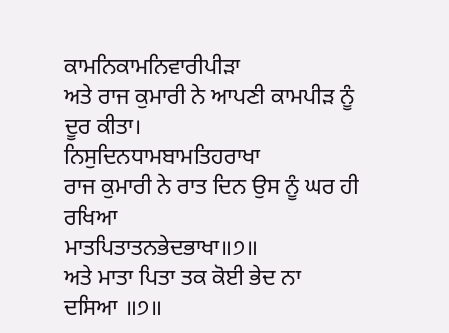ਕਾਮਨਿਕਾਮਨਿਵਾਰੀਪੀੜਾ
ਅਤੇ ਰਾਜ ਕੁਮਾਰੀ ਨੇ ਆਪਣੀ ਕਾਮਪੀੜ ਨੂੰ ਦੂਰ ਕੀਤਾ।
ਨਿਸੁਦਿਨਧਾਮਬਾਮਤਿਹਰਾਖਾ
ਰਾਜ ਕੁਮਾਰੀ ਨੇ ਰਾਤ ਦਿਨ ਉਸ ਨੂੰ ਘਰ ਹੀ ਰਖਿਆ
ਮਾਤਪਿਤਾਤਨਭੇਦਭਾਖਾ॥੭॥
ਅਤੇ ਮਾਤਾ ਪਿਤਾ ਤਕ ਕੋਈ ਭੇਦ ਨਾ ਦਸਿਆ ॥੭॥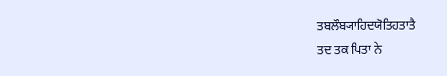ਤਬਲੌਬ੍ਯਾਹਿਦਯੋਤਿਹਤਾਤੈ
ਤਦ ਤਕ ਪਿਤਾ ਨੇ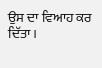ਉਸ ਦਾ ਵਿਆਹ ਕਰ ਦਿੱਤਾ।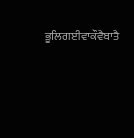ਭੂਲਿਗਈਵਾਕੌਵੈਬਾਤੈ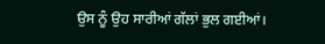ਉਸ ਨੂੰ ਉਹ ਸਾਰੀਆਂ ਗੱਲਾਂ ਭੁਲ ਗਈਆਂ।